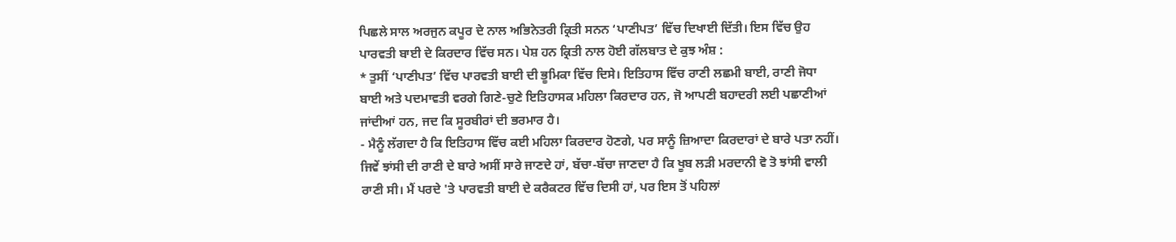ਪਿਛਲੇ ਸਾਲ ਅਰਜੁਨ ਕਪੂਰ ਦੇ ਨਾਲ ਅਭਿਨੇਤਰੀ ਕ੍ਰਿਤੀ ਸਨਨ ‘ਪਾਣੀਪਤ’ ਵਿੱਚ ਦਿਖਾਈ ਦਿੱਤੀ। ਇਸ ਵਿੱਚ ਉਹ ਪਾਰਵਤੀ ਬਾਈ ਦੇ ਕਿਰਦਾਰ ਵਿੱਚ ਸਨ। ਪੇਸ਼ ਹਨ ਕ੍ਰਿਤੀ ਨਾਲ ਹੋਈ ਗੱਲਬਾਤ ਦੇ ਕੁਝ ਅੰਸ਼ :
* ਤੁਸੀਂ ‘ਪਾਣੀਪਤ’ ਵਿੱਚ ਪਾਰਵਤੀ ਬਾਈ ਦੀ ਭੂਮਿਕਾ ਵਿੱਚ ਦਿਸੇ। ਇਤਿਹਾਸ ਵਿੱਚ ਰਾਣੀ ਲਛਮੀ ਬਾਈ, ਰਾਣੀ ਜੋਧਾ ਬਾਈ ਅਤੇ ਪਦਮਾਵਤੀ ਵਰਗੇ ਗਿਣੇ-ਚੁਣੇ ਇਤਿਹਾਸਕ ਮਹਿਲਾ ਕਿਰਦਾਰ ਹਨ, ਜੋ ਆਪਣੀ ਬਹਾਦਰੀ ਲਈ ਪਛਾਣੀਆਂ ਜਾਂਦੀਆਂ ਹਨ, ਜਦ ਕਿ ਸੂਰਬੀਰਾਂ ਦੀ ਭਰਮਾਰ ਹੈ।
- ਮੈਨੂੰ ਲੱਗਦਾ ਹੈ ਕਿ ਇਤਿਹਾਸ ਵਿੱਚ ਕਈ ਮਹਿਲਾ ਕਿਰਦਾਰ ਹੋਣਗੇ, ਪਰ ਸਾਨੂੰ ਜ਼ਿਆਦਾ ਕਿਰਦਾਰਾਂ ਦੇ ਬਾਰੇ ਪਤਾ ਨਹੀਂ। ਜਿਵੇਂ ਝਾਂਸੀ ਦੀ ਰਾਣੀ ਦੇ ਬਾਰੇ ਅਸੀਂ ਸਾਰੇ ਜਾਣਦੇ ਹਾਂ, ਬੱਚਾ-ਬੱਚਾ ਜਾਣਦਾ ਹੈ ਕਿ ਖੂਬ ਲੜੀ ਮਰਦਾਨੀ ਵੋ ਤੋ ਝਾਂਸੀ ਵਾਲੀ ਰਾਣੀ ਸੀ। ਮੈਂ ਪਰਦੇ 'ਤੇ ਪਾਰਵਤੀ ਬਾਈ ਦੇ ਕਰੈਕਟਰ ਵਿੱਚ ਦਿਸੀ ਹਾਂ, ਪਰ ਇਸ ਤੋਂ ਪਹਿਲਾਂ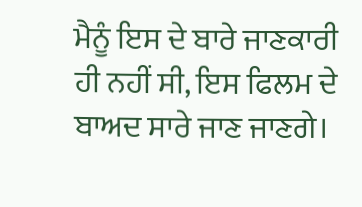ਮੈਨੂੰ ਇਸ ਦੇ ਬਾਰੇ ਜਾਣਕਾਰੀ ਹੀ ਨਹੀਂ ਸੀ, ਇਸ ਫਿਲਮ ਦੇ ਬਾਅਦ ਸਾਰੇ ਜਾਣ ਜਾਣਗੇ।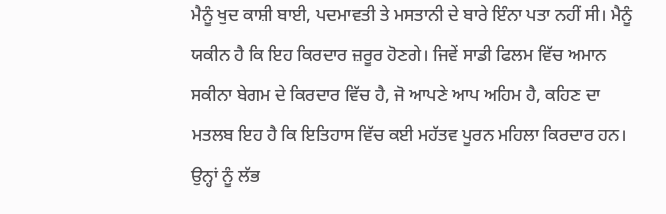ਮੈਨੂੰ ਖੁਦ ਕਾਸ਼ੀ ਬਾਈ, ਪਦਮਾਵਤੀ ਤੇ ਮਸਤਾਨੀ ਦੇ ਬਾਰੇ ਇੰਨਾ ਪਤਾ ਨਹੀਂ ਸੀ। ਮੈਨੂੰ ਯਕੀਨ ਹੈ ਕਿ ਇਹ ਕਿਰਦਾਰ ਜ਼ਰੂਰ ਹੋਣਗੇ। ਜਿਵੇਂ ਸਾਡੀ ਫਿਲਮ ਵਿੱਚ ਅਮਾਨ ਸਕੀਨਾ ਬੇਗਮ ਦੇ ਕਿਰਦਾਰ ਵਿੱਚ ਹੈ, ਜੋ ਆਪਣੇ ਆਪ ਅਹਿਮ ਹੈ, ਕਹਿਣ ਦਾ ਮਤਲਬ ਇਹ ਹੈ ਕਿ ਇਤਿਹਾਸ ਵਿੱਚ ਕਈ ਮਹੱਤਵ ਪੂਰਨ ਮਹਿਲਾ ਕਿਰਦਾਰ ਹਨ। ਉਨ੍ਹਾਂ ਨੂੰ ਲੱਭ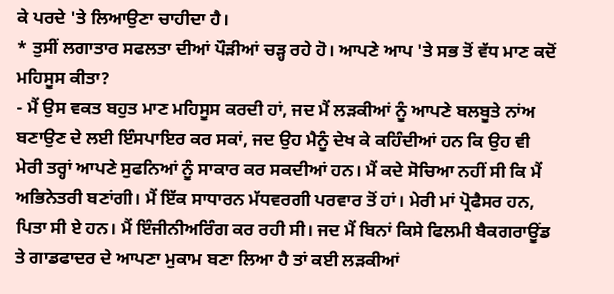ਕੇ ਪਰਦੇ 'ਤੇ ਲਿਆਉਣਾ ਚਾਹੀਦਾ ਹੈ।
* ਤੁਸੀਂ ਲਗਾਤਾਰ ਸਫਲਤਾ ਦੀਆਂ ਪੌੜੀਆਂ ਚੜ੍ਹ ਰਹੇ ਹੋ। ਆਪਣੇ ਆਪ 'ਤੇ ਸਭ ਤੋਂ ਵੱਧ ਮਾਣ ਕਦੋਂ ਮਹਿਸੂਸ ਕੀਤਾ?
- ਮੈਂ ਉਸ ਵਕਤ ਬਹੁਤ ਮਾਣ ਮਹਿਸੂਸ ਕਰਦੀ ਹਾਂ, ਜਦ ਮੈਂ ਲੜਕੀਆਂ ਨੂੰ ਆਪਣੇ ਬਲਬੂਤੇ ਨਾਂਅ ਬਣਾਉਣ ਦੇ ਲਈ ਇੰਸਪਾਇਰ ਕਰ ਸਕਾਂ, ਜਦ ਉਹ ਮੈਨੂੰ ਦੇਖ ਕੇ ਕਹਿੰਦੀਆਂ ਹਨ ਕਿ ਉਹ ਵੀ ਮੇਰੀ ਤਰ੍ਹਾਂ ਆਪਣੇ ਸੁਫਨਿਆਂ ਨੂੰ ਸਾਕਾਰ ਕਰ ਸਕਦੀਆਂ ਹਨ। ਮੈਂ ਕਦੇ ਸੋਚਿਆ ਨਹੀਂ ਸੀ ਕਿ ਮੈਂ ਅਭਿਨੇਤਰੀ ਬਣਾਂਗੀ। ਮੈਂ ਇੱਕ ਸਾਧਾਰਨ ਮੱਧਵਰਗੀ ਪਰਵਾਰ ਤੋਂ ਹਾਂ। ਮੇਰੀ ਮਾਂ ਪ੍ਰੋਫੈਸਰ ਹਨ, ਪਿਤਾ ਸੀ ਏ ਹਨ। ਮੈਂ ਇੰਜੀਨੀਅਰਿੰਗ ਕਰ ਰਹੀ ਸੀ। ਜਦ ਮੈਂ ਬਿਨਾਂ ਕਿਸੇ ਫਿਲਮੀ ਬੈਕਗਰਾਊਂਡ ਤੇ ਗਾਡਫਾਦਰ ਦੇ ਆਪਣਾ ਮੁਕਾਮ ਬਣਾ ਲਿਆ ਹੈ ਤਾਂ ਕਈ ਲੜਕੀਆਂ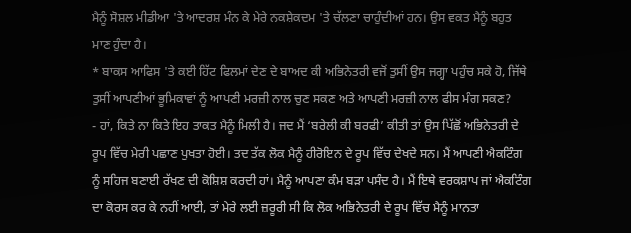ਮੈਨੂੰ ਸੋਸ਼ਲ ਮੀਡੀਆ 'ਤੇ ਆਦਰਸ਼ ਮੰਨ ਕੇ ਮੇਰੇ ਨਕਸ਼ੇਕਦਮ 'ਤੇ ਚੱਲਣਾ ਚਾਹੁੰਦੀਆਂ ਹਨ। ਉਸ ਵਕਤ ਮੈਨੂੰ ਬਹੁਤ ਮਾਣ ਹੁੰਦਾ ਹੈ।
* ਬਾਕਸ ਆਫਿਸ 'ਤੇ ਕਈ ਹਿੱਟ ਫਿਲਮਾਂ ਦੇਣ ਦੇ ਬਾਅਦ ਕੀ ਅਭਿਨੇਤਰੀ ਵਜੋਂ ਤੁਸੀਂ ਉਸ ਜਗ੍ਹਾ ਪਹੁੰਚ ਸਕੇ ਹੋ, ਜਿੱਥੇ ਤੁਸੀਂ ਆਪਣੀਆਂ ਭੂਮਿਕਾਵਾਂ ਨੂੰ ਆਪਣੀ ਮਰਜ਼ੀ ਨਾਲ ਚੁਣ ਸਕਣ ਅਤੇ ਆਪਣੀ ਮਰਜ਼ੀ ਨਾਲ ਫੀਸ ਮੰਗ ਸਕਣ?
- ਹਾਂ, ਕਿਤੇ ਨਾ ਕਿਤੇ ਇਹ ਤਾਕਤ ਮੈਨੂੰ ਮਿਲੀ ਹੈ। ਜਦ ਮੈਂ ‘ਬਰੇਲੀ ਕੀ ਬਰਫੀ’ ਕੀਤੀ ਤਾਂ ਉਸ ਪਿੱਛੋਂ ਅਭਿਨੇਤਰੀ ਦੇ ਰੂਪ ਵਿੱਚ ਮੇਰੀ ਪਛਾਣ ਪੁਖਤਾ ਹੋਈ। ਤਦ ਤੱਕ ਲੋਕ ਮੈਨੂੰ ਹੀਰੋਇਨ ਦੇ ਰੂਪ ਵਿੱਚ ਦੇਖਦੇ ਸਨ। ਮੈਂ ਆਪਣੀ ਐਕਟਿੰਗ ਨੂੰ ਸਹਿਜ ਬਣਾਈ ਰੱਖਣ ਦੀ ਕੋਸ਼ਿਸ਼ ਕਰਦੀ ਹਾਂ। ਮੈਨੂੰ ਆਪਣਾ ਕੰਮ ਬੜਾ ਪਸੰਦ ਹੈ। ਮੈਂ ਇਥੇ ਵਰਕਸ਼ਾਪ ਜਾਂ ਐਕਟਿੰਗ ਦਾ ਕੋਰਸ ਕਰ ਕੇ ਨਹੀਂ ਆਈ, ਤਾਂ ਮੇਰੇ ਲਈ ਜ਼ਰੂਰੀ ਸੀ ਕਿ ਲੋਕ ਅਭਿਨੇਤਰੀ ਦੇ ਰੂਪ ਵਿੱਚ ਮੈਨੂੰ ਮਾਨਤਾ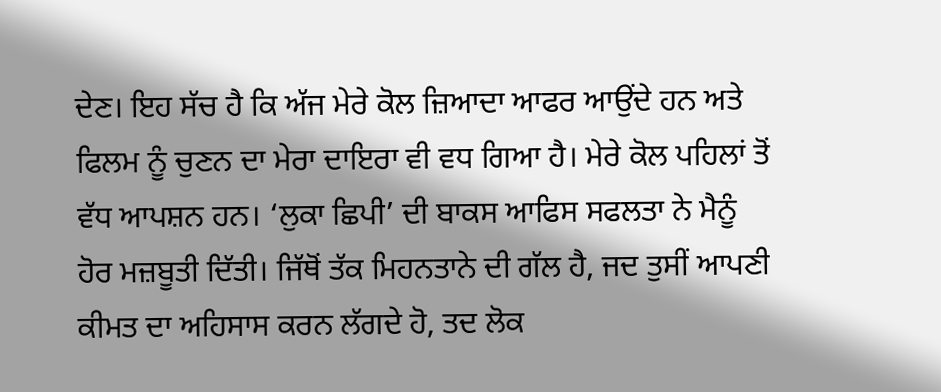ਦੇਣ। ਇਹ ਸੱਚ ਹੈ ਕਿ ਅੱਜ ਮੇਰੇ ਕੋਲ ਜ਼ਿਆਦਾ ਆਫਰ ਆਉਂਦੇ ਹਨ ਅਤੇ ਫਿਲਮ ਨੂੰ ਚੁਣਨ ਦਾ ਮੇਰਾ ਦਾਇਰਾ ਵੀ ਵਧ ਗਿਆ ਹੈ। ਮੇਰੇ ਕੋਲ ਪਹਿਲਾਂ ਤੋਂ ਵੱਧ ਆਪਸ਼ਨ ਹਨ। ‘ਲੁਕਾ ਛਿਪੀ’ ਦੀ ਬਾਕਸ ਆਫਿਸ ਸਫਲਤਾ ਨੇ ਮੈਨੂੰ ਹੋਰ ਮਜ਼ਬੂਤੀ ਦਿੱਤੀ। ਜਿੱਥੋਂ ਤੱਕ ਮਿਹਨਤਾਨੇ ਦੀ ਗੱਲ ਹੈ, ਜਦ ਤੁਸੀਂ ਆਪਣੀ ਕੀਮਤ ਦਾ ਅਹਿਸਾਸ ਕਰਨ ਲੱਗਦੇ ਹੋ, ਤਦ ਲੋਕ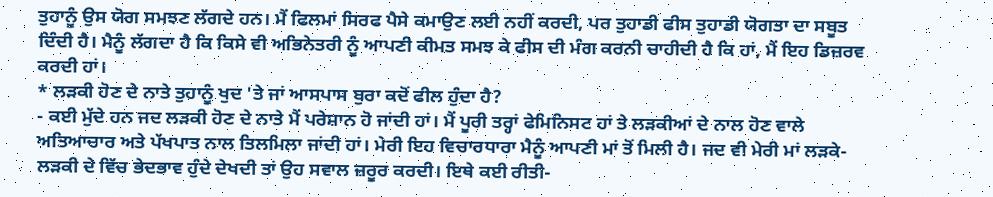ਤੁਹਾਨੂੰ ਉਸ ਯੋਗ ਸਮਝਣ ਲੱਗਦੇ ਹਨ। ਮੈਂ ਫਿਲਮਾਂ ਸਿਰਫ ਪੈਸੇ ਕਮਾਉਣ ਲਈ ਨਹੀਂ ਕਰਦੀ, ਪਰ ਤੁਹਾਡੀ ਫੀਸ ਤੁਹਾਡੀ ਯੋਗਤਾ ਦਾ ਸਬੂਤ ਦਿੰਦੀ ਹੈ। ਮੈਨੂੰ ਲੱਗਦਾ ਹੈ ਕਿ ਕਿਸੇ ਵੀ ਅਭਿਨੇਤਰੀ ਨੂੰ ਆਪਣੀ ਕੀਮਤ ਸਮਝ ਕੇ ਫੀਸ ਦੀ ਮੰਗ ਕਰਨੀ ਚਾਹੀਦੀ ਹੈ ਕਿ ਹਾਂ, ਮੈਂ ਇਹ ਡਿਜ਼ਰਵ ਕਰਦੀ ਹਾਂ।
* ਲੜਕੀ ਹੋਣ ਦੇ ਨਾਤੇ ਤੁਹਾਨੂੰ ਖੁਦ 'ਤੇ ਜਾਂ ਆਸਪਾਸ ਬੁਰਾ ਕਦੋਂ ਫੀਲ ਹੁੰਦਾ ਹੈ?
- ਕਈ ਮੁੱਦੇ ਹਨ ਜਦ ਲੜਕੀ ਹੋਣ ਦੇ ਨਾਤੇ ਮੈਂ ਪਰੇਸ਼ਾਨ ਹੋ ਜਾਂਦੀ ਹਾਂ। ਮੈਂ ਪੂਰੀ ਤਰ੍ਹਾਂ ਫੇਮਿਨਿਸਟ ਹਾਂ ਤੇ ਲੜਕੀਆਂ ਦੇ ਨਾਲ ਹੋਣ ਵਾਲੇ ਅਤਿਆਚਾਰ ਅਤੇ ਪੱਖਪਾਤ ਨਾਲ ਤਿਲਮਿਲਾ ਜਾਂਦੀ ਹਾਂ। ਮੇਰੀ ਇਹ ਵਿਚਾਰਧਾਰਾ ਮੈਨੂੰ ਆਪਣੀ ਮਾਂ ਤੋਂ ਮਿਲੀ ਹੈ। ਜਦ ਵੀ ਮੇਰੀ ਮਾਂ ਲੜਕੇ-ਲੜਕੀ ਦੇ ਵਿੱਚ ਭੇਦਭਾਵ ਹੁੰਦੇ ਦੇਖਦੀ ਤਾਂ ਉਹ ਸਵਾਲ ਜ਼ਰੂਰ ਕਰਦੀ। ਇਥੇ ਕਈ ਰੀਤੀ-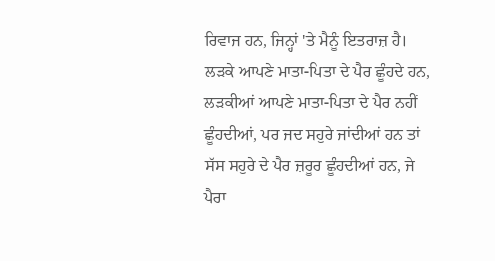ਰਿਵਾਜ ਹਨ, ਜਿਨ੍ਹਾਂ 'ਤੇ ਮੈਨੂੰ ਇਤਰਾਜ਼ ਹੈ। ਲੜਕੇ ਆਪਣੇ ਮਾਤਾ-ਪਿਤਾ ਦੇ ਪੈਰ ਛੂੰਹਦੇ ਹਨ, ਲੜਕੀਆਂ ਆਪਣੇ ਮਾਤਾ-ਪਿਤਾ ਦੇ ਪੈਰ ਨਹੀਂ ਛੂੰਹਦੀਆਂ, ਪਰ ਜਦ ਸਹੁਰੇ ਜਾਂਦੀਆਂ ਹਨ ਤਾਂ ਸੱਸ ਸਹੁਰੇ ਦੇ ਪੈਰ ਜ਼ਰੂਰ ਛੂੰਹਦੀਆਂ ਹਨ, ਜੇ ਪੈਰਾ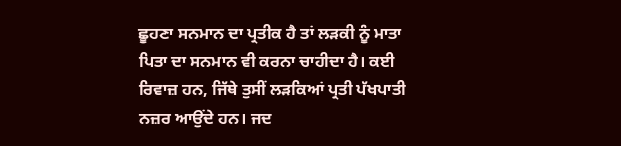ਛੂਹਣਾ ਸਨਮਾਨ ਦਾ ਪ੍ਰਤੀਕ ਹੈ ਤਾਂ ਲੜਕੀ ਨੂੰ ਮਾਤਾ ਪਿਤਾ ਦਾ ਸਨਮਾਨ ਵੀ ਕਰਨਾ ਚਾਹੀਦਾ ਹੈ। ਕਈ ਰਿਵਾਜ਼ ਹਨ, ਜਿੱਥੇ ਤੁਸੀਂ ਲੜਕਿਆਂ ਪ੍ਰਤੀ ਪੱਖਪਾਤੀ ਨਜ਼ਰ ਆਉਂਦੇ ਹਨ। ਜਦ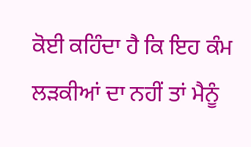ਕੋਈ ਕਹਿੰਦਾ ਹੈ ਕਿ ਇਹ ਕੰਮ ਲੜਕੀਆਂ ਦਾ ਨਹੀਂ ਤਾਂ ਮੈਨੂੰ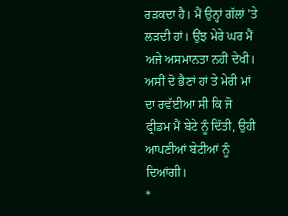ਰੜਕਦਾ ਹੈ। ਮੈਂ ਉਨ੍ਹਾਂ ਗੱਲਾਂ 'ਤੇ ਲੜਦੀ ਹਾਂ। ਉਂਝ ਮੇਰੇ ਘਰ ਮੈਂ ਅਜੇ ਅਸਮਾਨਤਾ ਨਹੀਂ ਦੇਖੀ। ਅਸੀਂ ਦੋ ਭੈਣਾਂ ਹਾਂ ਤੇ ਮੇਰੀ ਮਾਂ ਦਾ ਰਵੱਈਆ ਸੀ ਕਿ ਜੋ ਫ੍ਰੀਡਮ ਮੈਂ ਬੇਟੇ ਨੂੰ ਦਿੱਤੀ, ਉਹੀ ਆਪਣੀਆਂ ਬੇਟੀਆਂ ਨੂੰ ਦਿਆਂਗੀ।
*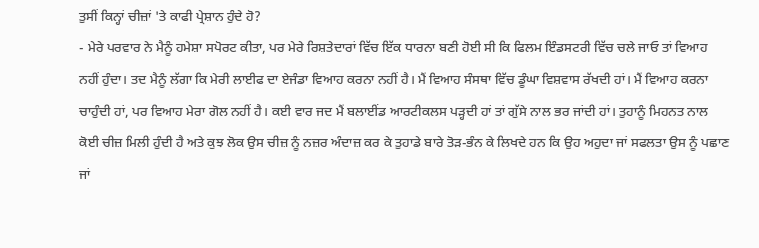ਤੁਸੀਂ ਕਿਨ੍ਹਾਂ ਚੀਜ਼ਾਂ 'ਤੇ ਕਾਫੀ ਪ੍ਰੇਸ਼ਾਨ ਹੁੰਦੇ ਹੋ?
- ਮੇਰੇ ਪਰਵਾਰ ਨੇ ਮੈਨੂੰ ਹਮੇਸ਼ਾ ਸਪੋਰਟ ਕੀਤਾ, ਪਰ ਮੇਰੇ ਰਿਸ਼ਤੇਦਾਰਾਂ ਵਿੱਚ ਇੱਕ ਧਾਰਨਾ ਬਣੀ ਹੋਈ ਸੀ ਕਿ ਫਿਲਮ ਇੰਡਸਟਰੀ ਵਿੱਚ ਚਲੇ ਜਾਓ ਤਾਂ ਵਿਆਹ ਨਹੀਂ ਹੁੰਦਾ। ਤਦ ਮੈਨੂੰ ਲੱਗਾ ਕਿ ਮੇਰੀ ਲਾਈਫ ਦਾ ਏਜੰਡਾ ਵਿਆਹ ਕਰਨਾ ਨਹੀਂ ਹੈ। ਮੈਂ ਵਿਆਹ ਸੰਸਥਾ ਵਿੱਚ ਡੂੰਘਾ ਵਿਸ਼ਵਾਸ ਰੱਖਦੀ ਹਾਂ। ਮੈਂ ਵਿਆਹ ਕਰਨਾ ਚਾਹੁੰਦੀ ਹਾਂ, ਪਰ ਵਿਆਹ ਮੇਰਾ ਗੋਲ ਨਹੀਂ ਹੈ। ਕਈ ਵਾਰ ਜਦ ਮੈਂ ਬਲਾਈਂਡ ਆਰਟੀਕਲਸ ਪੜ੍ਹਦੀ ਹਾਂ ਤਾਂ ਗੁੱਸੇ ਨਾਲ ਭਰ ਜਾਂਦੀ ਹਾਂ। ਤੁਹਾਨੂੰ ਮਿਹਨਤ ਨਾਲ ਕੋਈ ਚੀਜ਼ ਮਿਲੀ ਹੁੰਦੀ ਹੈ ਅਤੇ ਕੁਝ ਲੋਕ ਉਸ ਚੀਜ਼ ਨੂੰ ਨਜ਼ਰ ਅੰਦਾਜ਼ ਕਰ ਕੇ ਤੁਹਾਡੇ ਬਾਰੇ ਤੋੜ-ਭੰਨ ਕੇ ਲਿਖਦੇ ਹਨ ਕਿ ਉਹ ਅਹੁਦਾ ਜਾਂ ਸਫਲਤਾ ਉਸ ਨੂੰ ਪਛਾਣ ਜਾਂ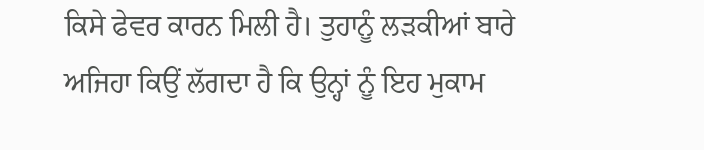ਕਿਸੇ ਫੇਵਰ ਕਾਰਨ ਮਿਲੀ ਹੈ। ਤੁਹਾਨੂੰ ਲੜਕੀਆਂ ਬਾਰੇ ਅਜਿਹਾ ਕਿਉਂ ਲੱਗਦਾ ਹੈ ਕਿ ਉਨ੍ਹਾਂ ਨੂੰ ਇਹ ਮੁਕਾਮ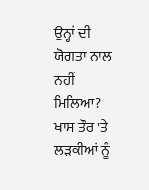ਉਨ੍ਹਾਂ ਦੀ ਯੋਗਤਾ ਨਾਲ ਨਹੀਂ ਮਿਲਿਆ? ਖਾਸ ਤੌਰ 'ਤੇ ਲੜਕੀਆਂ ਨੂੰ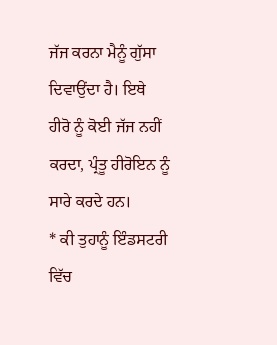ਜੱਜ ਕਰਨਾ ਮੈਨੂੰ ਗੁੱਸਾ ਦਿਵਾਉਂਦਾ ਹੈ। ਇਥੇ ਹੀਰੋ ਨੂੰ ਕੋਈ ਜੱਜ ਨਹੀਂ ਕਰਦਾ, ਪ੍ਰੰਤੂ ਹੀਰੋਇਨ ਨੂੰ ਸਾਰੇ ਕਰਦੇ ਹਨ।
* ਕੀ ਤੁਹਾਨੂੰ ਇੰਡਸਟਰੀ ਵਿੱਚ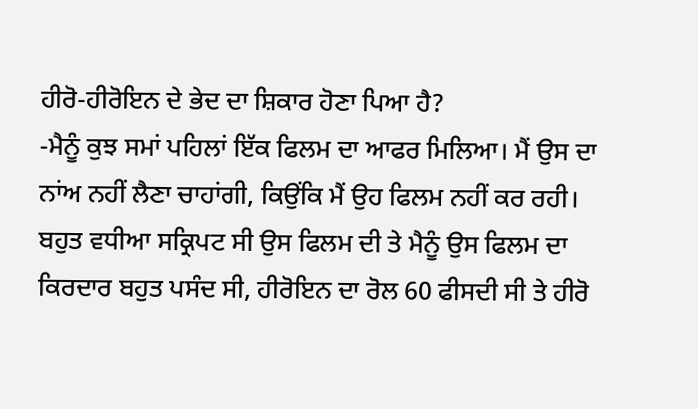ਹੀਰੋ-ਹੀਰੋਇਨ ਦੇ ਭੇਦ ਦਾ ਸ਼ਿਕਾਰ ਹੋਣਾ ਪਿਆ ਹੈ?
-ਮੈਨੂੰ ਕੁਝ ਸਮਾਂ ਪਹਿਲਾਂ ਇੱਕ ਫਿਲਮ ਦਾ ਆਫਰ ਮਿਲਿਆ। ਮੈਂ ਉਸ ਦਾ ਨਾਂਅ ਨਹੀਂ ਲੈਣਾ ਚਾਹਾਂਗੀ, ਕਿਉਂਕਿ ਮੈਂ ਉਹ ਫਿਲਮ ਨਹੀਂ ਕਰ ਰਹੀ। ਬਹੁਤ ਵਧੀਆ ਸਕ੍ਰਿਪਟ ਸੀ ਉਸ ਫਿਲਮ ਦੀ ਤੇ ਮੈਨੂੰ ਉਸ ਫਿਲਮ ਦਾ ਕਿਰਦਾਰ ਬਹੁਤ ਪਸੰਦ ਸੀ, ਹੀਰੋਇਨ ਦਾ ਰੋਲ 60 ਫੀਸਦੀ ਸੀ ਤੇ ਹੀਰੋ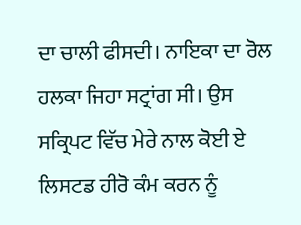ਦਾ ਚਾਲੀ ਫੀਸਦੀ। ਨਾਇਕਾ ਦਾ ਰੋਲ ਹਲਕਾ ਜਿਹਾ ਸਟ੍ਰਾਂਗ ਸੀ। ਉਸ ਸਕ੍ਰਿਪਟ ਵਿੱਚ ਮੇਰੇ ਨਾਲ ਕੋਈ ਏ ਲਿਸਟਡ ਹੀਰੋ ਕੰਮ ਕਰਨ ਨੂੰ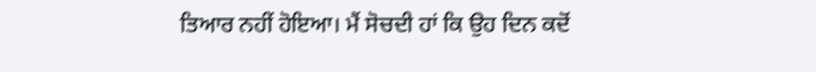ਤਿਆਰ ਨਹੀਂ ਹੋਇਆ। ਮੈਂ ਸੋਚਦੀ ਹਾਂ ਕਿ ਉਹ ਦਿਨ ਕਦੋਂ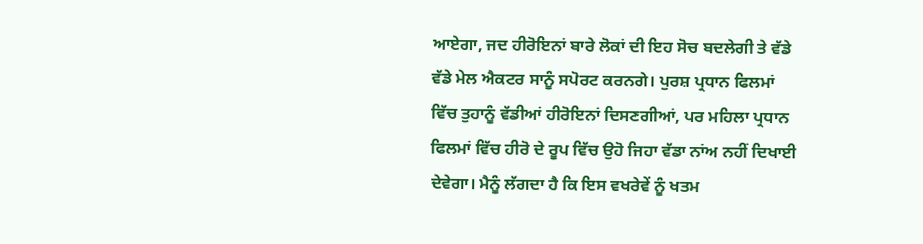ਆਏਗਾ, ਜਦ ਹੀਰੋਇਨਾਂ ਬਾਰੇ ਲੋਕਾਂ ਦੀ ਇਹ ਸੋਚ ਬਦਲੇਗੀ ਤੇ ਵੱਡੇ ਵੱਡੇ ਮੇਲ ਐਕਟਰ ਸਾਨੂੰ ਸਪੋਰਟ ਕਰਨਗੇ। ਪੁਰਸ਼ ਪ੍ਰਧਾਨ ਫਿਲਮਾਂ ਵਿੱਚ ਤੁਹਾਨੂੰ ਵੱਡੀਆਂ ਹੀਰੋਇਨਾਂ ਦਿਸਣਗੀਆਂ, ਪਰ ਮਹਿਲਾ ਪ੍ਰਧਾਨ ਫਿਲਮਾਂ ਵਿੱਚ ਹੀਰੋ ਦੇ ਰੂਪ ਵਿੱਚ ਉਹੋ ਜਿਹਾ ਵੱਡਾ ਨਾਂਅ ਨਹੀਂ ਦਿਖਾਈ ਦੇਵੇਗਾ। ਮੈਨੂੰ ਲੱਗਦਾ ਹੈ ਕਿ ਇਸ ਵਖਰੇਵੇਂ ਨੂੰ ਖਤਮ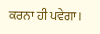ਕਰਨਾ ਹੀ ਪਵੇਗਾ।